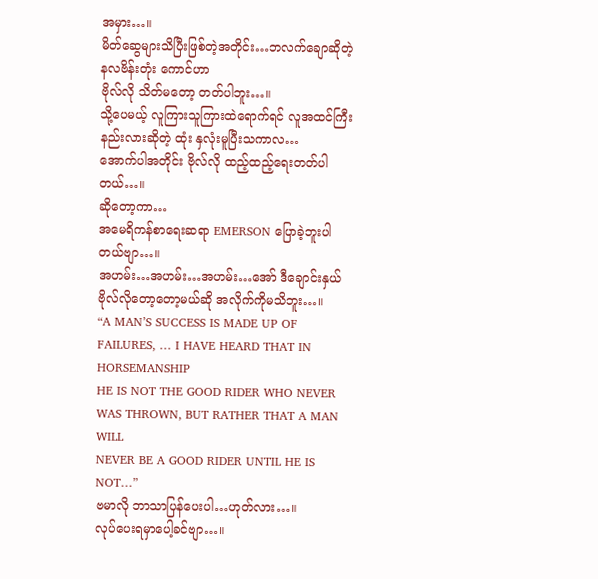အမှား…။
မိတ်ဆွေများသိပြီးဖြစ်တဲ့အတိုင်း…ဘလက်ချောဆိုတဲ့ နလဗိန်းတုံး ကောင်ဟာ
ဗိုလ်လို သိတ်မတော့ တတ်ပါဘူး…။
သို့ပေမယ့် လူကြားသူကြားထဲရောက်ရင် လူအထင်ကြီးနည်းလားဆိုတဲ့ ထုံး နှလုံးမူပြီးသကာလ…
အောက်ပါအတိုင်း ဗိုလ်လို ထည့်ထည့်ရေးတတ်ပါတယ်…။
ဆိုတော့ကာ…
အမေရိကန်စာရေးဆရာ EMERSON ပြောခဲ့ဘူးပါတယ်ဗျာ…။
အဟမ်း…အဟမ်း…အဟမ်း…အော် ဒီချောင်းနှယ် ဗိုလ်လိုတော့တော့မယ်ဆို အလိုက်ကိုမသိဘူး…။
“A MAN’S SUCCESS IS MADE UP OF FAILURES, … I HAVE HEARD THAT IN HORSEMANSHIP
HE IS NOT THE GOOD RIDER WHO NEVER WAS THROWN, BUT RATHER THAT A MAN WILL
NEVER BE A GOOD RIDER UNTIL HE IS NOT…”
ဗမာလို ဘာသာပြန်ပေးပါ…ဟုတ်လား…။
လုပ်ပေးရမှာပေါ့ခင်ဗျာ…။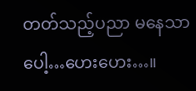တတ်သည့်ပညာ မနေသာပေါ့…ဟေးဟေး…။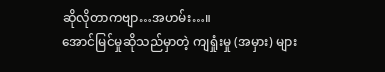ဆိုလိုတာကဗျာ…အဟမ်း…။
အောင်မြင်မှုဆိုသည်မှာတဲ့ ကျရှုံးမှု (အမှား) များ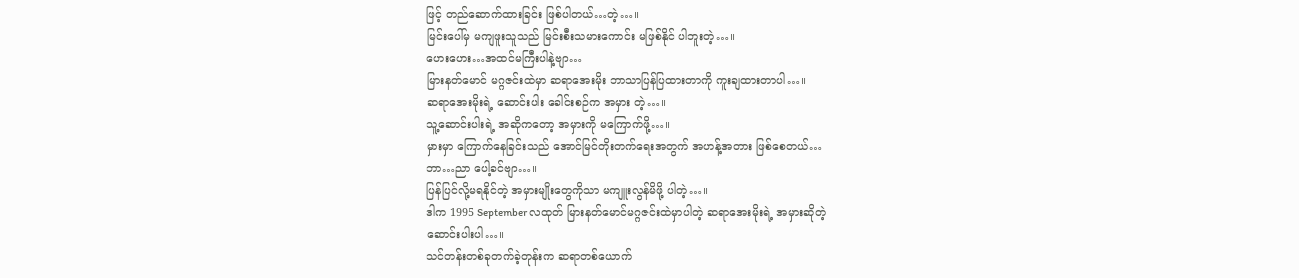ဖြင့် တည်ဆောက်ထားခြင်း ဖြစ်ပါတယ်…တဲ့…။
မြင်းပေါ်မှ မကျဖူးသူသည် မြင်းစီးသမားကောင်း မဖြစ်နိုင် ပါဘူးတဲ့…။
ဟေးဟေး…အထင်မကြီးပါနဲ့ဗျာ…
မြားနတ်မောင် မဂ္ဂဇင်းထဲမှာ ဆရာအေးမိုး ဘာသာပြန်ပြထားတာကို ကူးချထားတာပါ…။
ဆရာအေးမိုးရဲ့ ဆောင်းပါး ခေါင်းစဉ်က အမှား တဲ့…။
သူ့ဆောင်းပါးရဲ့ အဆိုကတော့ အမှားကို မကြောက်ဖို့…။
မှားမှာ ကြောက်နေခြင်းသည် အောင်မြင်တိုးတက်ရေးအတွက် အဟန့်အတား ဖြစ်စေတယ်…
ဘာ…ညာ ပေါ့ခင်ဗျာ…။
ပြန်ပြင်လို့မရနိုင်တဲ့ အမှားမျိုးတွေကိုသာ မကျူးလွန်မိဖို့ ပါတဲ့…။
ဒါက 1995 September လထုတ် မြားနတ်မောင်မဂ္ဂဇင်းထဲမှာပါတဲ့ ဆရာအေးမိုးရဲ့ အမှားဆိုတဲ့
ဆောင်းပါးပါ…။
သင်တန်းတစ်ခုတက်ခဲ့တုန်းက ဆရာတစ်ယောက်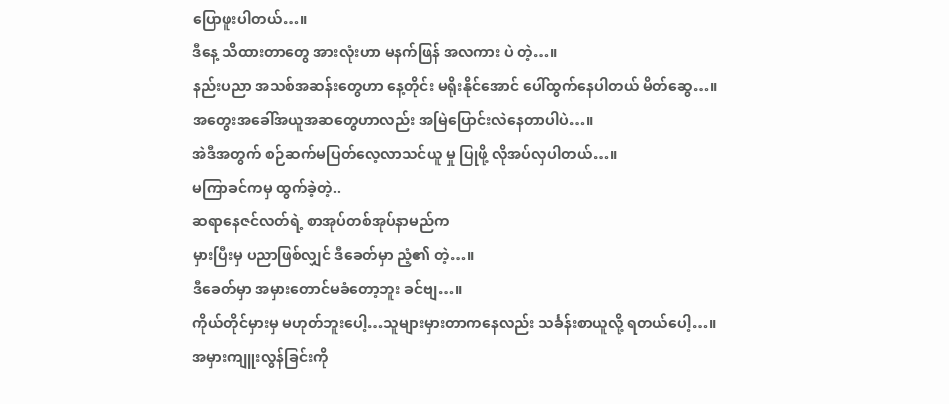ပြောဖူးပါတယ်…။
ဒီနေ့ သိထားတာတွေ အားလုံးဟာ မနက်ဖြန် အလကား ပဲ တဲ့…။
နည်းပညာ အသစ်အဆန်းတွေဟာ နေ့တိုင်း မရိုးနိုင်အောင် ပေါ်ထွက်နေပါတယ် မိတ်ဆွေ…။
အတွေးအခေါ်အယူအဆတွေဟာလည်း အမြဲပြောင်းလဲနေတာပါပဲ…။
အဲဒီအတွက် စဉ်ဆက်မပြတ်လေ့လာသင်ယူ မှု ပြုဖို့ လိုအပ်လှပါတယ်…။
မကြာခင်ကမှ ထွက်ခဲ့တဲ့..
ဆရာနေဇင်လတ်ရဲ့ စာအုပ်တစ်အုပ်နာမည်က
မှားပြီးမှ ပညာဖြစ်လျှင် ဒီခေတ်မှာ ညံ့၏ တဲ့…။
ဒီခေတ်မှာ အမှားတောင်မခံတော့ဘူး ခင်ဗျ…။
ကိုယ်တိုင်မှားမှ မဟုတ်ဘူးပေါ့…သူများမှားတာကနေလည်း သင်္ခန်းစာယူလို့ ရတယ်ပေါ့…။
အမှားကျူးလွန်ခြင်းကို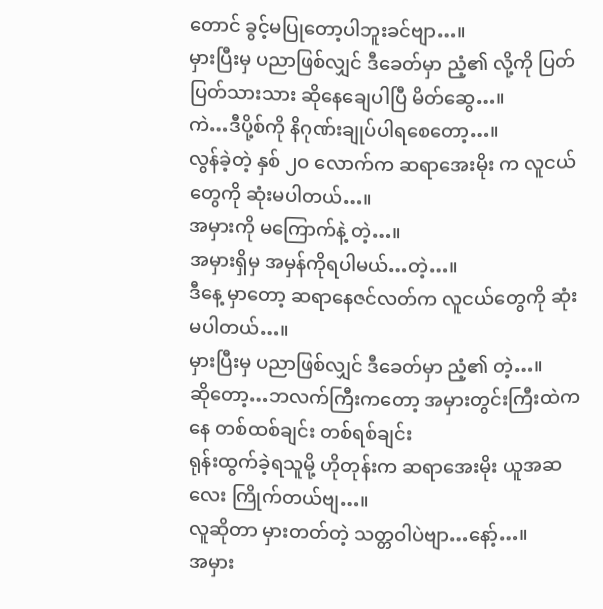တောင် ခွင့်မပြုတော့ပါဘူးခင်ဗျာ…။
မှားပြီးမှ ပညာဖြစ်လျှင် ဒီခေတ်မှာ ညံ့၏ လို့ကို ပြတ်ပြတ်သားသား ဆိုနေချေပါပြီ မိတ်ဆွေ…။
ကဲ…ဒီပို့စ်ကို နိဂုဏ်းချုပ်ပါရစေတော့…။
လွန်ခဲ့တဲ့ နှစ် ၂ဝ လောက်က ဆရာအေးမိုး က လူငယ်တွေကို ဆုံးမပါတယ်…။
အမှားကို မကြောက်နဲ့ တဲ့…။
အမှားရှိမှ အမှန်ကိုရပါမယ်…တဲ့…။
ဒီနေ့ မှာတော့ ဆရာနေဇင်လတ်က လူငယ်တွေကို ဆုံးမပါတယ်…။
မှားပြီးမှ ပညာဖြစ်လျှင် ဒီခေတ်မှာ ညံ့၏ တဲ့…။
ဆိုတော့…ဘလက်ကြီးကတော့ အမှားတွင်းကြီးထဲကနေ တစ်ထစ်ချင်း တစ်ရစ်ချင်း
ရုန်းထွက်ခဲ့ရသူမို့ ဟိုတုန်းက ဆရာအေးမိုး ယူအဆလေး ကြိုက်တယ်ဗျ…။
လူဆိုတာ မှားတတ်တဲ့ သတ္တဝါပဲဗျာ…နော့်…။
အမှား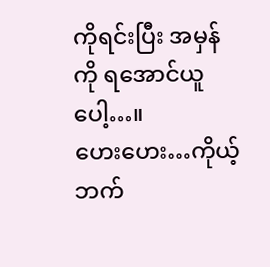ကိုရင်းပြီး အမှန်ကို ရအောင်ယူပေါ့…။
ဟေးဟေး…ကိုယ့်ဘက်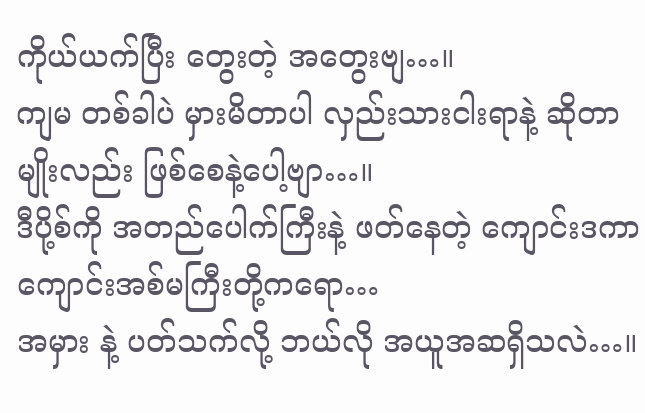ကိုယ်ယက်ပြီး တွေးတဲ့ အတွေးဗျ…။
ကျမ တစ်ခါပဲ မှားမိတာပါ လှည်းသားငါးရာနဲ့ ဆိုတာမျိုးလည်း ဖြစ်စေနဲ့ပေါ့ဗျာ…။
ဒီပို့စ်ကို အတည်ပေါက်ကြီးနဲ့ ဖတ်နေတဲ့ ကျောင်းဒကာ ကျောင်းအစ်မကြီးတို့ကရော…
အမှား နဲ့ ပတ်သက်လို့ ဘယ်လို အယူအဆရှိသလဲ…။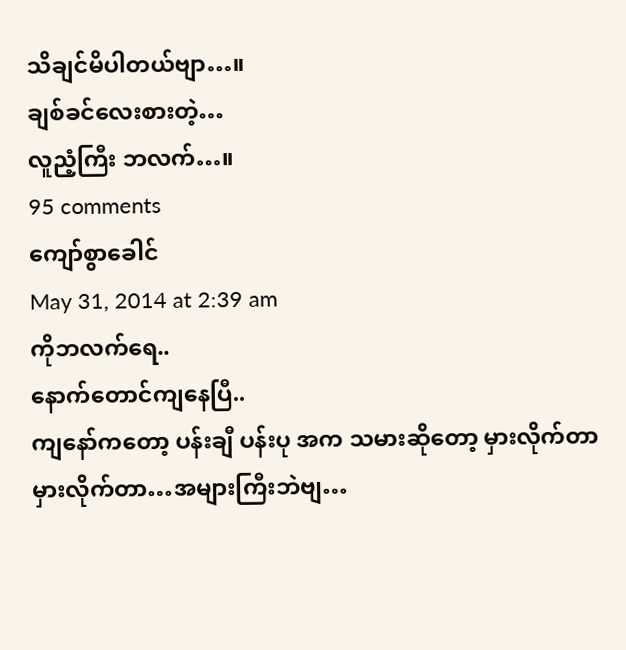သိချင်မိပါတယ်ဗျာ…။
ချစ်ခင်လေးစားတဲ့…
လူညံ့ကြီး ဘလက်…။
95 comments
ကျော်စွာခေါင်
May 31, 2014 at 2:39 am
ကိုဘလက်ရေ..
နောက်တောင်ကျနေပြီ..
ကျနော်ကတော့ ပန်းချီ ပန်းပု အက သမားဆိုတော့ မှားလိုက်တာ မှားလိုက်တာ…အများကြီးဘဲဗျ…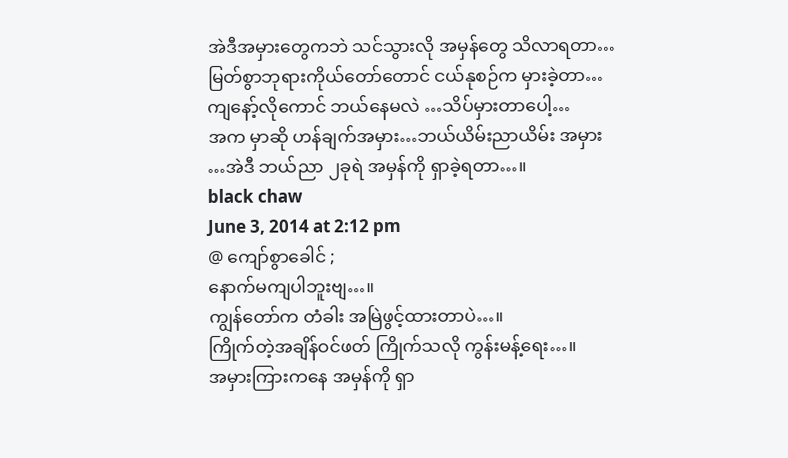အဲဒီအမှားတွေကဘဲ သင်သွားလို အမှန်တွေ သိလာရတာ…
မြတ်စွာဘုရားကိုယ်တော်တောင် ငယ်နုစဉ်က မှားခဲ့တာ…
ကျနော့်လိုကောင် ဘယ်နေမလဲ …သိပ်မှားတာပေါ့…
အက မှာဆို ဟန်ချက်အမှား…ဘယ်ယိမ်းညာယိမ်း အမှား …အဲဒီ ဘယ်ညာ ၂ခုရဲ အမှန်ကို ရှာခဲ့ရတာ…။
black chaw
June 3, 2014 at 2:12 pm
@ ကျော်စွာခေါင် ;
နောက်မကျပါဘူးဗျ…။
ကျွန်တော်က တံခါး အမြဲဖွင့်ထားတာပဲ…။
ကြိုက်တဲ့အချိန်ဝင်ဖတ် ကြိုက်သလို ကွန်းမန့်ရေး…။
အမှားကြားကနေ အမှန်ကို ရှာ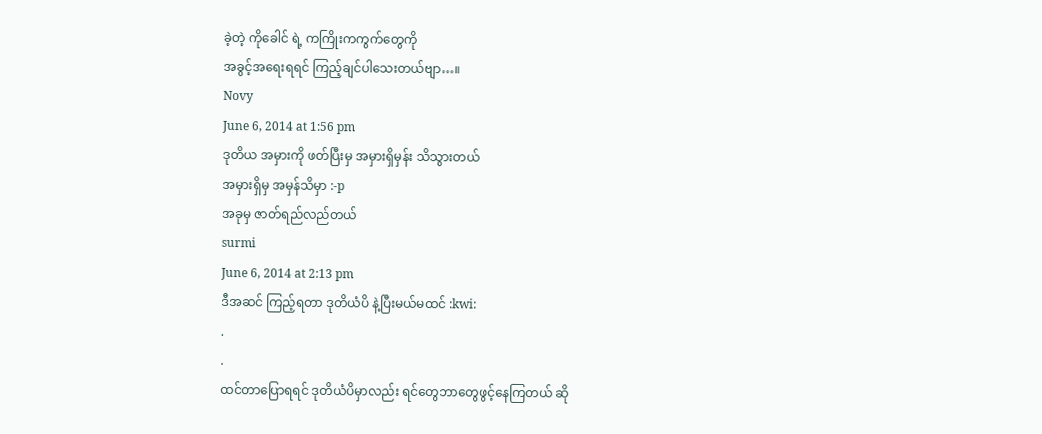ခဲ့တဲ့ ကိုခေါင် ရဲ့ ကကြိုးကကွက်တွေကို
အခွင့်အရေးရရင် ကြည့်ချင်ပါသေးတယ်ဗျာ…။
Novy
June 6, 2014 at 1:56 pm
ဒုတိယ အမှားကို ဖတ်ပြီးမှ အမှားရှိမှန်း သိသွားတယ်
အမှားရှိမှ အမှန်သိမှာ :-p
အခုမှ ဇာတ်ရည်လည်တယ်
surmi
June 6, 2014 at 2:13 pm
ဒီအဆင် ကြည့်ရတာ ဒုတိယံပိ နဲ့ပြီးမယ်မထင် :kwi:
.
.
ထင်တာပြောရရင် ဒုတိယံပိမှာလည်း ရင်တွေဘာတွေဖွင့်နေကြတယ် ဆို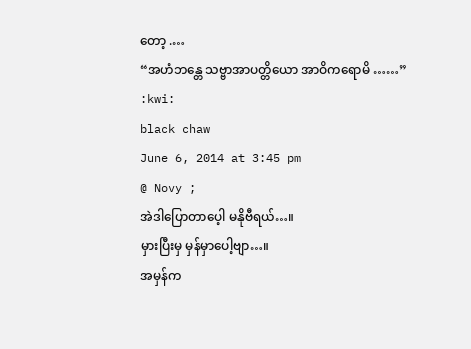တော့ .…
“အဟံဘန္တေ သဗ္ဗာအာပတ္တိယော အာဝိကရောမိ ……” :kwi:
black chaw
June 6, 2014 at 3:45 pm
@ Novy ;
အဲဒါပြောတာပေ့ါ မနိုဗီရယ်…။
မှားပြီးမှ မှန်မှာပေါ့ဗျာ…။
အမှန်က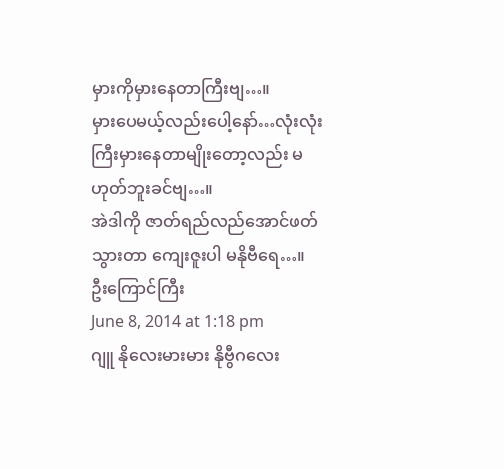မှားကိုမှားနေတာကြီးဗျ…။
မှားပေမယ့်လည်းပေါ့နော်…လုံးလုံးကြီးမှားနေတာမျိုးတော့လည်း မဟုတ်ဘူးခင်ဗျ…။
အဲဒါကို ဇာတ်ရည်လည်အောင်ဖတ်သွားတာ ကျေးဇူးပါ မနိုဗီရေ…။
ဦးကြောင်ကြီး
June 8, 2014 at 1:18 pm
ဂျူ နိုလေးမားမား နိုဗွီဂလေး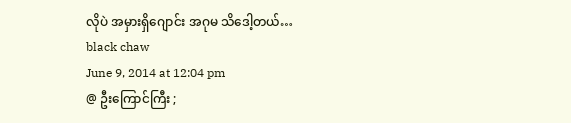လိုပဲ အမှားရှိဂျောင်း အဂုမ သိဒေါ့တယ်…
black chaw
June 9, 2014 at 12:04 pm
@ ဦးကြောင်ကြီး ;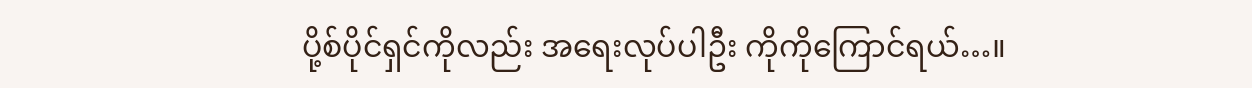ပို့စ်ပိုင်ရှင်ကိုလည်း အရေးလုပ်ပါဦး ကိုကိုကြောင်ရယ်…။